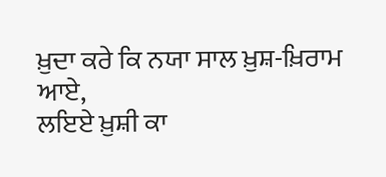ਖ਼ੁਦਾ ਕਰੇ ਕਿ ਨਯਾ ਸਾਲ ਖ਼ੁਸ਼-ਖ਼ਿਰਾਮ ਆਏ,
ਲਇਏ ਖ਼ੁਸ਼ੀ ਕਾ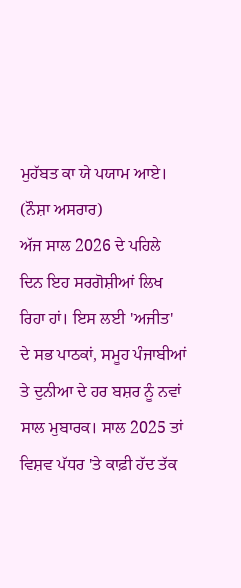ਮੁਹੱਬਤ ਕਾ ਯੇ ਪਯਾਮ ਆਏ।
(ਨੌਸ਼ਾ ਅਸਰਾਰ)
ਅੱਜ ਸਾਲ 2026 ਦੇ ਪਹਿਲੇ ਦਿਨ ਇਹ ਸਰਗੋਸ਼ੀਆਂ ਲਿਖ ਰਿਹਾ ਹਾਂ। ਇਸ ਲਈ 'ਅਜੀਤ' ਦੇ ਸਭ ਪਾਠਕਾਂ, ਸਮੂਹ ਪੰਜਾਬੀਆਂ ਤੇ ਦੁਨੀਆ ਦੇ ਹਰ ਬਸ਼ਰ ਨੂੰ ਨਵਾਂ ਸਾਲ ਮੁਬਾਰਕ। ਸਾਲ 2025 ਤਾਂ ਵਿਸ਼ਵ ਪੱਧਰ 'ਤੇ ਕਾਫ਼ੀ ਹੱਦ ਤੱਕ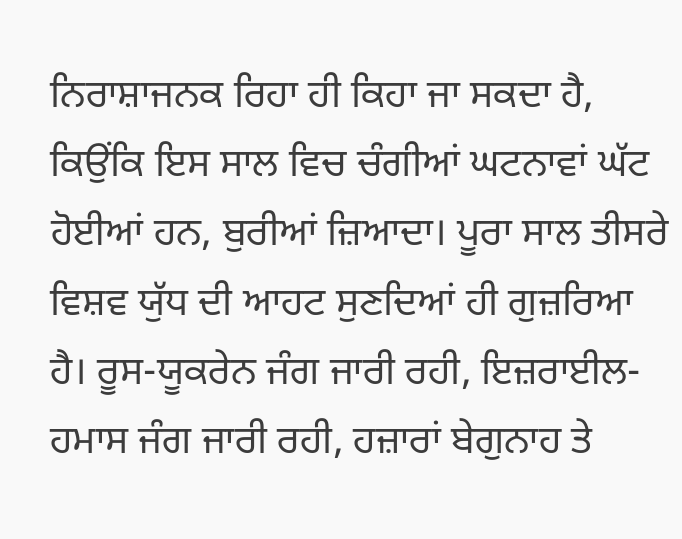ਨਿਰਾਸ਼ਾਜਨਕ ਰਿਹਾ ਹੀ ਕਿਹਾ ਜਾ ਸਕਦਾ ਹੈ, ਕਿਉਂਕਿ ਇਸ ਸਾਲ ਵਿਚ ਚੰਗੀਆਂ ਘਟਨਾਵਾਂ ਘੱਟ ਹੋਈਆਂ ਹਨ, ਬੁਰੀਆਂ ਜ਼ਿਆਦਾ। ਪੂਰਾ ਸਾਲ ਤੀਸਰੇ ਵਿਸ਼ਵ ਯੁੱਧ ਦੀ ਆਹਟ ਸੁਣਦਿਆਂ ਹੀ ਗੁਜ਼ਰਿਆ ਹੈ। ਰੂਸ-ਯੂਕਰੇਨ ਜੰਗ ਜਾਰੀ ਰਹੀ, ਇਜ਼ਰਾਈਲ-ਹਮਾਸ ਜੰਗ ਜਾਰੀ ਰਹੀ, ਹਜ਼ਾਰਾਂ ਬੇਗੁਨਾਹ ਤੇ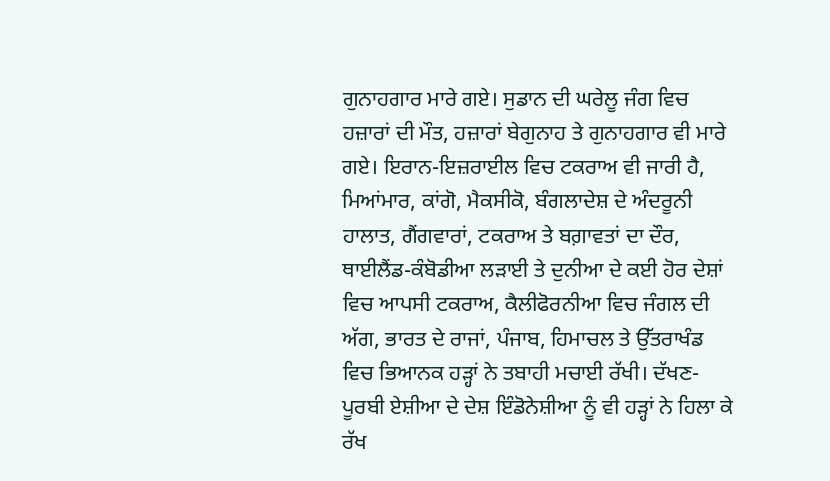ਗੁਨਾਹਗਾਰ ਮਾਰੇ ਗਏ। ਸੁਡਾਨ ਦੀ ਘਰੇਲੂ ਜੰਗ ਵਿਚ ਹਜ਼ਾਰਾਂ ਦੀ ਮੌਤ, ਹਜ਼ਾਰਾਂ ਬੇਗੁਨਾਹ ਤੇ ਗੁਨਾਹਗਾਰ ਵੀ ਮਾਰੇ ਗਏ। ਇਰਾਨ-ਇਜ਼ਰਾਈਲ ਵਿਚ ਟਕਰਾਅ ਵੀ ਜਾਰੀ ਹੈ, ਮਿਆਂਮਾਰ, ਕਾਂਗੋ, ਮੈਕਸੀਕੋ, ਬੰਗਲਾਦੇਸ਼ ਦੇ ਅੰਦਰੂਨੀ ਹਾਲਾਤ, ਗੈਂਗਵਾਰਾਂ, ਟਕਰਾਅ ਤੇ ਬਗ਼ਾਵਤਾਂ ਦਾ ਦੌਰ, ਥਾਈਲੈਂਡ-ਕੰਬੋਡੀਆ ਲੜਾਈ ਤੇ ਦੁਨੀਆ ਦੇ ਕਈ ਹੋਰ ਦੇਸ਼ਾਂ ਵਿਚ ਆਪਸੀ ਟਕਰਾਅ, ਕੈਲੀਫੋਰਨੀਆ ਵਿਚ ਜੰਗਲ ਦੀ ਅੱਗ, ਭਾਰਤ ਦੇ ਰਾਜਾਂ, ਪੰਜਾਬ, ਹਿਮਾਚਲ ਤੇ ਉੱਤਰਾਖੰਡ ਵਿਚ ਭਿਆਨਕ ਹੜ੍ਹਾਂ ਨੇ ਤਬਾਹੀ ਮਚਾਈ ਰੱਖੀ। ਦੱਖਣ-ਪੂਰਬੀ ਏਸ਼ੀਆ ਦੇ ਦੇਸ਼ ਇੰਡੋਨੇਸ਼ੀਆ ਨੂੰ ਵੀ ਹੜ੍ਹਾਂ ਨੇ ਹਿਲਾ ਕੇ ਰੱਖ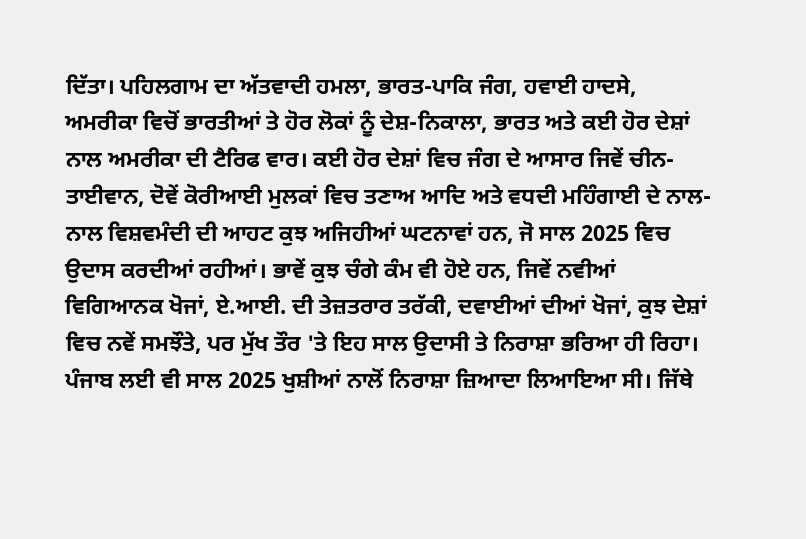ਦਿੱਤਾ। ਪਹਿਲਗਾਮ ਦਾ ਅੱਤਵਾਦੀ ਹਮਲਾ, ਭਾਰਤ-ਪਾਕਿ ਜੰਗ, ਹਵਾਈ ਹਾਦਸੇ, ਅਮਰੀਕਾ ਵਿਚੋਂ ਭਾਰਤੀਆਂ ਤੇ ਹੋਰ ਲੋਕਾਂ ਨੂੰ ਦੇਸ਼-ਨਿਕਾਲਾ, ਭਾਰਤ ਅਤੇ ਕਈ ਹੋਰ ਦੇਸ਼ਾਂ ਨਾਲ ਅਮਰੀਕਾ ਦੀ ਟੈਰਿਫ ਵਾਰ। ਕਈ ਹੋਰ ਦੇਸ਼ਾਂ ਵਿਚ ਜੰਗ ਦੇ ਆਸਾਰ ਜਿਵੇਂ ਚੀਨ-ਤਾਈਵਾਨ, ਦੋਵੇਂ ਕੋਰੀਆਈ ਮੁਲਕਾਂ ਵਿਚ ਤਣਾਅ ਆਦਿ ਅਤੇ ਵਧਦੀ ਮਹਿੰਗਾਈ ਦੇ ਨਾਲ-ਨਾਲ ਵਿਸ਼ਵਮੰਦੀ ਦੀ ਆਹਟ ਕੁਝ ਅਜਿਹੀਆਂ ਘਟਨਾਵਾਂ ਹਨ, ਜੋ ਸਾਲ 2025 ਵਿਚ ਉਦਾਸ ਕਰਦੀਆਂ ਰਹੀਆਂ। ਭਾਵੇਂ ਕੁਝ ਚੰਗੇ ਕੰਮ ਵੀ ਹੋਏ ਹਨ, ਜਿਵੇਂ ਨਵੀਆਂ ਵਿਗਿਆਨਕ ਖੋਜਾਂ, ਏ.ਆਈ. ਦੀ ਤੇਜ਼ਤਰਾਰ ਤਰੱਕੀ, ਦਵਾਈਆਂ ਦੀਆਂ ਖੋਜਾਂ, ਕੁਝ ਦੇਸ਼ਾਂ ਵਿਚ ਨਵੇਂ ਸਮਝੌਤੇ, ਪਰ ਮੁੱਖ ਤੌਰ 'ਤੇ ਇਹ ਸਾਲ ਉਦਾਸੀ ਤੇ ਨਿਰਾਸ਼ਾ ਭਰਿਆ ਹੀ ਰਿਹਾ। ਪੰਜਾਬ ਲਈ ਵੀ ਸਾਲ 2025 ਖੁਸ਼ੀਆਂ ਨਾਲੋਂ ਨਿਰਾਸ਼ਾ ਜ਼ਿਆਦਾ ਲਿਆਇਆ ਸੀ। ਜਿੱਥੇ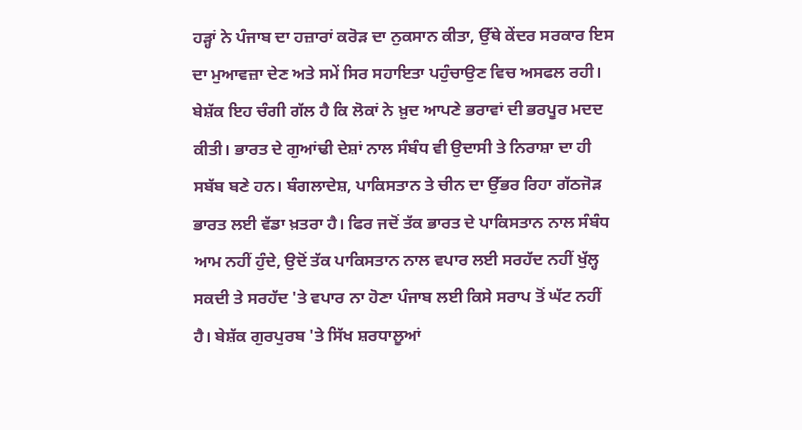ਹੜ੍ਹਾਂ ਨੇ ਪੰਜਾਬ ਦਾ ਹਜ਼ਾਰਾਂ ਕਰੋੜ ਦਾ ਨੁਕਸਾਨ ਕੀਤਾ, ਉੱਥੇ ਕੇਂਦਰ ਸਰਕਾਰ ਇਸ ਦਾ ਮੁਆਵਜ਼ਾ ਦੇਣ ਅਤੇ ਸਮੇਂ ਸਿਰ ਸਹਾਇਤਾ ਪਹੁੰਚਾਉਣ ਵਿਚ ਅਸਫਲ ਰਹੀ। ਬੇਸ਼ੱਕ ਇਹ ਚੰਗੀ ਗੱਲ ਹੈ ਕਿ ਲੋਕਾਂ ਨੇ ਖ਼ੁਦ ਆਪਣੇ ਭਰਾਵਾਂ ਦੀ ਭਰਪੂਰ ਮਦਦ ਕੀਤੀ। ਭਾਰਤ ਦੇ ਗੁਆਂਢੀ ਦੇਸ਼ਾਂ ਨਾਲ ਸੰਬੰਧ ਵੀ ਉਦਾਸੀ ਤੇ ਨਿਰਾਸ਼ਾ ਦਾ ਹੀ ਸਬੱਬ ਬਣੇ ਹਨ। ਬੰਗਲਾਦੇਸ਼, ਪਾਕਿਸਤਾਨ ਤੇ ਚੀਨ ਦਾ ਉੱਭਰ ਰਿਹਾ ਗੱਠਜੋੜ ਭਾਰਤ ਲਈ ਵੱਡਾ ਖ਼ਤਰਾ ਹੈ। ਫਿਰ ਜਦੋਂ ਤੱਕ ਭਾਰਤ ਦੇ ਪਾਕਿਸਤਾਨ ਨਾਲ ਸੰਬੰਧ ਆਮ ਨਹੀਂ ਹੁੰਦੇ, ਉਦੋਂ ਤੱਕ ਪਾਕਿਸਤਾਨ ਨਾਲ ਵਪਾਰ ਲਈ ਸਰਹੱਦ ਨਹੀਂ ਖੁੱਲ੍ਹ ਸਕਦੀ ਤੇ ਸਰਹੱਦ 'ਤੇ ਵਪਾਰ ਨਾ ਹੋਣਾ ਪੰਜਾਬ ਲਈ ਕਿਸੇ ਸਰਾਪ ਤੋਂ ਘੱਟ ਨਹੀਂ ਹੈ। ਬੇਸ਼ੱਕ ਗੁਰਪੁਰਬ 'ਤੇ ਸਿੱਖ ਸ਼ਰਧਾਲੂਆਂ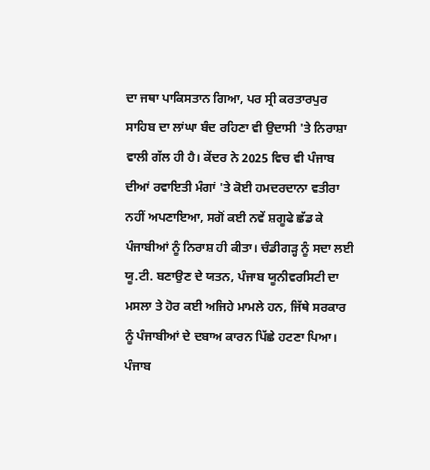ਦਾ ਜਥਾ ਪਾਕਿਸਤਾਨ ਗਿਆ, ਪਰ ਸ੍ਰੀ ਕਰਤਾਰਪੁਰ ਸਾਹਿਬ ਦਾ ਲਾਂਘਾ ਬੰਦ ਰਹਿਣਾ ਵੀ ਉਦਾਸੀ 'ਤੇ ਨਿਰਾਸ਼ਾ ਵਾਲੀ ਗੱਲ ਹੀ ਹੈ। ਕੇਂਦਰ ਨੇ 2025 ਵਿਚ ਵੀ ਪੰਜਾਬ ਦੀਆਂ ਰਵਾਇਤੀ ਮੰਗਾਂ 'ਤੇ ਕੋਈ ਹਮਦਰਦਾਨਾ ਵਤੀਰਾ ਨਹੀਂ ਅਪਣਾਇਆ, ਸਗੋਂ ਕਈ ਨਵੇਂ ਸ਼ਗੂਫੇ ਛੱਡ ਕੇ ਪੰਜਾਬੀਆਂ ਨੂੰ ਨਿਰਾਸ਼ ਹੀ ਕੀਤਾ। ਚੰਡੀਗੜ੍ਹ ਨੂੰ ਸਦਾ ਲਈ ਯੂ.ਟੀ. ਬਣਾਉਣ ਦੇ ਯਤਨ, ਪੰਜਾਬ ਯੂਨੀਵਰਸਿਟੀ ਦਾ ਮਸਲਾ ਤੇ ਹੋਰ ਕਈ ਅਜਿਹੇ ਮਾਮਲੇ ਹਨ, ਜਿੱਥੇ ਸਰਕਾਰ ਨੂੰ ਪੰਜਾਬੀਆਂ ਦੇ ਦਬਾਅ ਕਾਰਨ ਪਿੱਛੇ ਹਟਣਾ ਪਿਆ। ਪੰਜਾਬ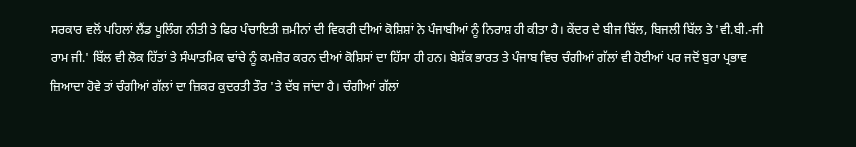ਸਰਕਾਰ ਵਲੋਂ ਪਹਿਲਾਂ ਲੈਂਡ ਪੂਲਿੰਗ ਨੀਤੀ ਤੇ ਫਿਰ ਪੰਚਾਇਤੀ ਜ਼ਮੀਨਾਂ ਦੀ ਵਿਕਰੀ ਦੀਆਂ ਕੋਸ਼ਿਸ਼ਾਂ ਨੇ ਪੰਜਾਬੀਆਂ ਨੂੰ ਨਿਰਾਸ਼ ਹੀ ਕੀਤਾ ਹੈ। ਕੇਂਦਰ ਦੇ ਬੀਜ ਬਿੱਲ, ਬਿਜਲੀ ਬਿੱਲ ਤੇ 'ਵੀ.ਬੀ.-ਜੀ ਰਾਮ ਜੀ.' ਬਿੱਲ ਵੀ ਲੋਕ ਹਿੱਤਾਂ ਤੇ ਸੰਘਾਤਮਿਕ ਢਾਂਚੇ ਨੂੰ ਕਮਜ਼ੋਰ ਕਰਨ ਦੀਆਂ ਕੋਸ਼ਿਸਾਂ ਦਾ ਹਿੱਸਾ ਹੀ ਹਨ। ਬੇਸ਼ੱਕ ਭਾਰਤ ਤੇ ਪੰਜਾਬ ਵਿਚ ਚੰਗੀਆਂ ਗੱਲਾਂ ਵੀ ਹੋਈਆਂ ਪਰ ਜਦੋਂ ਬੁਰਾ ਪ੍ਰਭਾਵ ਜ਼ਿਆਦਾ ਹੋਵੇ ਤਾਂ ਚੰਗੀਆਂ ਗੱਲਾਂ ਦਾ ਜ਼ਿਕਰ ਕੁਦਰਤੀ ਤੌਰ 'ਤੇ ਦੱਬ ਜਾਂਦਾ ਹੈ। ਚੰਗੀਆਂ ਗੱਲਾਂ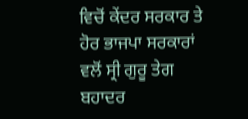ਵਿਚੋਂ ਕੇਂਦਰ ਸਰਕਾਰ ਤੇ ਹੋਰ ਭਾਜਪਾ ਸਰਕਾਰਾਂ ਵਲੋਂ ਸ੍ਰੀ ਗੁਰੂ ਤੇਗ ਬਹਾਦਰ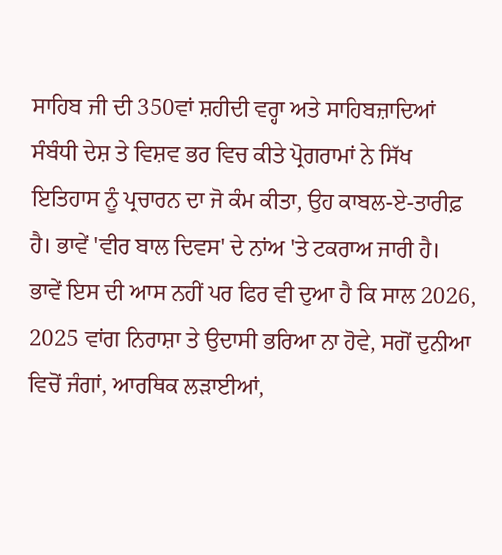ਸਾਹਿਬ ਜੀ ਦੀ 350ਵਾਂ ਸ਼ਹੀਦੀ ਵਰ੍ਹਾ ਅਤੇ ਸਾਹਿਬਜ਼ਾਦਿਆਂ ਸੰਬੰਧੀ ਦੇਸ਼ ਤੇ ਵਿਸ਼ਵ ਭਰ ਵਿਚ ਕੀਤੇ ਪ੍ਰੋਗਰਾਮਾਂ ਨੇ ਸਿੱਖ ਇਤਿਹਾਸ ਨੂੰ ਪ੍ਰਚਾਰਨ ਦਾ ਜੋ ਕੰਮ ਕੀਤਾ, ਉਹ ਕਾਬਲ-ਏ-ਤਾਰੀਫ਼ ਹੈ। ਭਾਵੇਂ 'ਵੀਰ ਬਾਲ ਦਿਵਸ' ਦੇ ਨਾਂਅ 'ਤੇ ਟਕਰਾਅ ਜਾਰੀ ਹੈ। ਭਾਵੇਂ ਇਸ ਦੀ ਆਸ ਨਹੀਂ ਪਰ ਫਿਰ ਵੀ ਦੁਆ ਹੈ ਕਿ ਸਾਲ 2026, 2025 ਵਾਂਗ ਨਿਰਾਸ਼ਾ ਤੇ ਉਦਾਸੀ ਭਰਿਆ ਨਾ ਹੋਵੇ, ਸਗੋਂ ਦੁਨੀਆ ਵਿਚੋਂ ਜੰਗਾਂ, ਆਰਥਿਕ ਲੜਾਈਆਂ,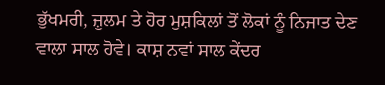ਭੁੱਖਮਰੀ, ਜ਼ੁਲਮ ਤੇ ਹੋਰ ਮੁਸ਼ਕਿਲਾਂ ਤੋਂ ਲੋਕਾਂ ਨੂੰ ਨਿਜਾਤ ਦੇਣ ਵਾਲਾ ਸਾਲ ਹੋਵੇ। ਕਾਸ਼ ਨਵਾਂ ਸਾਲ ਕੇਂਦਰ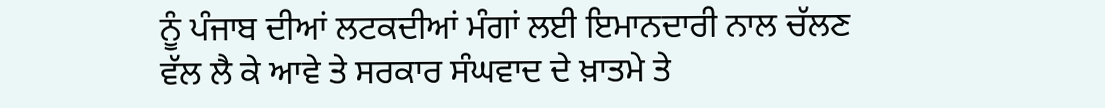ਨੂੰ ਪੰਜਾਬ ਦੀਆਂ ਲਟਕਦੀਆਂ ਮੰਗਾਂ ਲਈ ਇਮਾਨਦਾਰੀ ਨਾਲ ਚੱਲਣ ਵੱਲ ਲੈ ਕੇ ਆਵੇ ਤੇ ਸਰਕਾਰ ਸੰਘਵਾਦ ਦੇ ਖ਼ਾਤਮੇ ਤੇ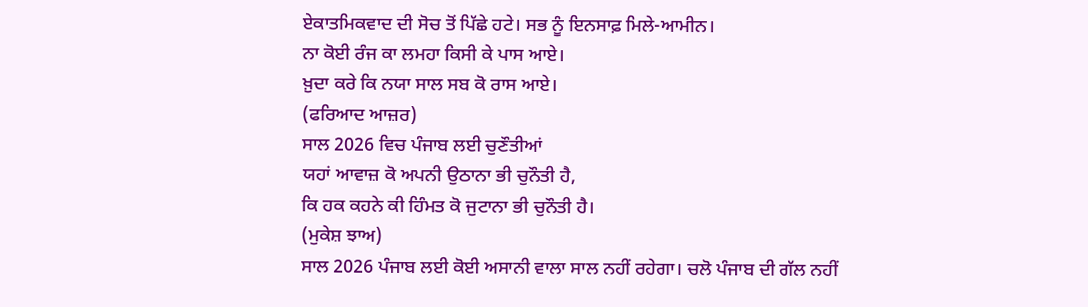ਏਕਾਤਮਿਕਵਾਦ ਦੀ ਸੋਚ ਤੋਂ ਪਿੱਛੇ ਹਟੇ। ਸਭ ਨੂੰ ਇਨਸਾਫ਼ ਮਿਲੇ-ਆਮੀਨ।
ਨਾ ਕੋਈ ਰੰਜ ਕਾ ਲਮਹਾ ਕਿਸੀ ਕੇ ਪਾਸ ਆਏ।
ਖ਼ੁਦਾ ਕਰੇ ਕਿ ਨਯਾ ਸਾਲ ਸਬ ਕੋ ਰਾਸ ਆਏ।
(ਫਰਿਆਦ ਆਜ਼ਰ)
ਸਾਲ 2026 ਵਿਚ ਪੰਜਾਬ ਲਈ ਚੁਣੌਤੀਆਂ
ਯਹਾਂ ਆਵਾਜ਼ ਕੋ ਅਪਨੀ ਉਠਾਨਾ ਭੀ ਚੁਨੌਤੀ ਹੈ,
ਕਿ ਹਕ ਕਹਨੇ ਕੀ ਹਿੰਮਤ ਕੋ ਜੁਟਾਨਾ ਭੀ ਚੁਨੌਤੀ ਹੈ।
(ਮੁਕੇਸ਼ ਝਾਅ)
ਸਾਲ 2026 ਪੰਜਾਬ ਲਈ ਕੋਈ ਅਸਾਨੀ ਵਾਲਾ ਸਾਲ ਨਹੀਂ ਰਹੇਗਾ। ਚਲੋ ਪੰਜਾਬ ਦੀ ਗੱਲ ਨਹੀਂ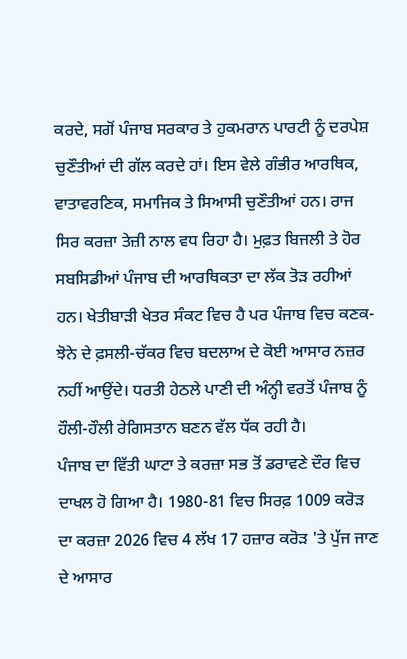ਕਰਦੇ, ਸਗੋਂ ਪੰਜਾਬ ਸਰਕਾਰ ਤੇ ਹੁਕਮਰਾਨ ਪਾਰਟੀ ਨੂੰ ਦਰਪੇਸ਼ ਚੁਣੌਤੀਆਂ ਦੀ ਗੱਲ ਕਰਦੇ ਹਾਂ। ਇਸ ਵੇਲੇ ਗੰਭੀਰ ਆਰਥਿਕ, ਵਾਤਾਵਰਣਿਕ, ਸਮਾਜਿਕ ਤੇ ਸਿਆਸੀ ਚੁਣੌਤੀਆਂ ਹਨ। ਰਾਜ ਸਿਰ ਕਰਜ਼ਾ ਤੇਜ਼ੀ ਨਾਲ ਵਧ ਰਿਹਾ ਹੈ। ਮੁਫ਼ਤ ਬਿਜਲੀ ਤੇ ਹੋਰ ਸਬਸਿਡੀਆਂ ਪੰਜਾਬ ਦੀ ਆਰਥਿਕਤਾ ਦਾ ਲੱਕ ਤੋੜ ਰਹੀਆਂ ਹਨ। ਖੇਤੀਬਾੜੀ ਖੇਤਰ ਸੰਕਟ ਵਿਚ ਹੈ ਪਰ ਪੰਜਾਬ ਵਿਚ ਕਣਕ-ਝੋਨੇ ਦੇ ਫ਼ਸਲੀ-ਚੱਕਰ ਵਿਚ ਬਦਲਾਅ ਦੇ ਕੋਈ ਆਸਾਰ ਨਜ਼ਰ ਨਹੀਂ ਆਉਂਦੇ। ਧਰਤੀ ਹੇਠਲੇ ਪਾਣੀ ਦੀ ਅੰਨ੍ਹੀ ਵਰਤੋਂ ਪੰਜਾਬ ਨੂੰ ਹੌਲੀ-ਹੌਲੀ ਰੇਗਿਸਤਾਨ ਬਣਨ ਵੱਲ ਧੱਕ ਰਹੀ ਹੈ।
ਪੰਜਾਬ ਦਾ ਵਿੱਤੀ ਘਾਟਾ ਤੇ ਕਰਜ਼ਾ ਸਭ ਤੋਂ ਡਰਾਵਣੇ ਦੌਰ ਵਿਚ ਦਾਖਲ ਹੋ ਗਿਆ ਹੈ। 1980-81 ਵਿਚ ਸਿਰਫ਼ 1009 ਕਰੋੜ ਦਾ ਕਰਜ਼ਾ 2026 ਵਿਚ 4 ਲੱਖ 17 ਹਜ਼ਾਰ ਕਰੋੜ 'ਤੇ ਪੁੱਜ ਜਾਣ ਦੇ ਆਸਾਰ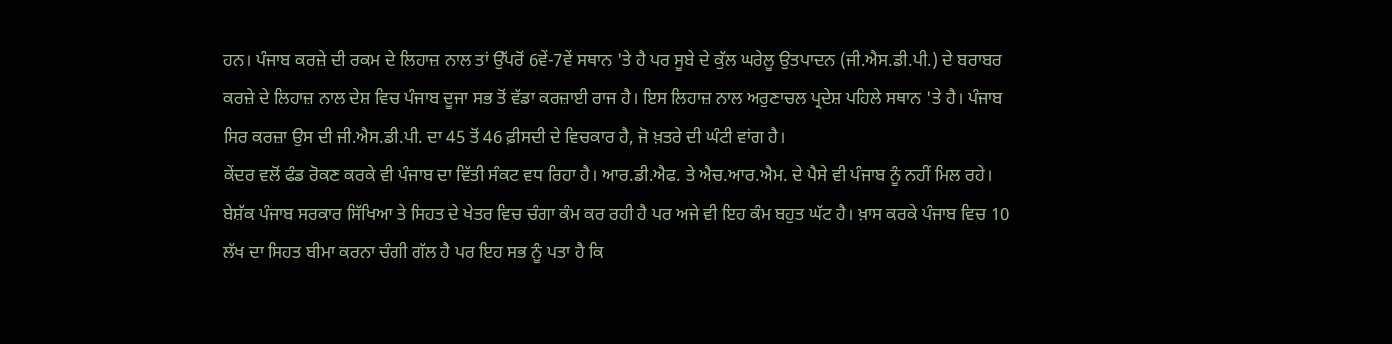ਹਨ। ਪੰਜਾਬ ਕਰਜ਼ੇ ਦੀ ਰਕਮ ਦੇ ਲਿਹਾਜ਼ ਨਾਲ ਤਾਂ ਉੱਪਰੋਂ 6ਵੇਂ-7ਵੇਂ ਸਥਾਨ 'ਤੇ ਹੈ ਪਰ ਸੂਬੇ ਦੇ ਕੁੱਲ ਘਰੇਲੂ ਉਤਪਾਦਨ (ਜੀ.ਐਸ.ਡੀ.ਪੀ.) ਦੇ ਬਰਾਬਰ ਕਰਜ਼ੇ ਦੇ ਲਿਹਾਜ਼ ਨਾਲ ਦੇਸ਼ ਵਿਚ ਪੰਜਾਬ ਦੂਜਾ ਸਭ ਤੋਂ ਵੱਡਾ ਕਰਜ਼ਾਈ ਰਾਜ ਹੈ। ਇਸ ਲਿਹਾਜ਼ ਨਾਲ ਅਰੁਣਾਚਲ ਪ੍ਰਦੇਸ਼ ਪਹਿਲੇ ਸਥਾਨ 'ਤੇ ਹੈ। ਪੰਜਾਬ ਸਿਰ ਕਰਜ਼ਾ ਉਸ ਦੀ ਜੀ.ਐਸ.ਡੀ.ਪੀ. ਦਾ 45 ਤੋਂ 46 ਫ਼ੀਸਦੀ ਦੇ ਵਿਚਕਾਰ ਹੈ, ਜੋ ਖ਼ਤਰੇ ਦੀ ਘੰਟੀ ਵਾਂਗ ਹੈ।
ਕੇਂਦਰ ਵਲੋਂ ਫੰਡ ਰੋਕਣ ਕਰਕੇ ਵੀ ਪੰਜਾਬ ਦਾ ਵਿੱਤੀ ਸੰਕਟ ਵਧ ਰਿਹਾ ਹੈ। ਆਰ.ਡੀ.ਐਫ. ਤੇ ਐਚ.ਆਰ.ਐਮ. ਦੇ ਪੈਸੇ ਵੀ ਪੰਜਾਬ ਨੂੰ ਨਹੀਂ ਮਿਲ ਰਹੇ। ਬੇਸ਼ੱਕ ਪੰਜਾਬ ਸਰਕਾਰ ਸਿੱਖਿਆ ਤੇ ਸਿਹਤ ਦੇ ਖੇਤਰ ਵਿਚ ਚੰਗਾ ਕੰਮ ਕਰ ਰਹੀ ਹੈ ਪਰ ਅਜੇ ਵੀ ਇਹ ਕੰਮ ਬਹੁਤ ਘੱਟ ਹੈ। ਖ਼ਾਸ ਕਰਕੇ ਪੰਜਾਬ ਵਿਚ 10 ਲੱਖ ਦਾ ਸਿਹਤ ਬੀਮਾ ਕਰਨਾ ਚੰਗੀ ਗੱਲ ਹੈ ਪਰ ਇਹ ਸਭ ਨੂੰ ਪਤਾ ਹੈ ਕਿ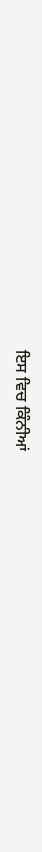ਇਸ ਵਿਚ ਕਿੰਨੀਆਂ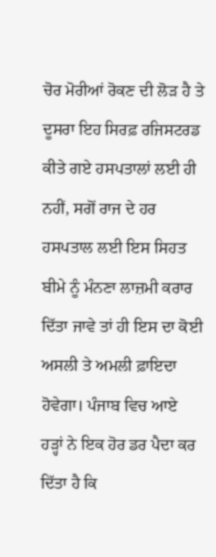ਚੋਰ ਮੋਰੀਆਂ ਰੋਕਣ ਦੀ ਲੋੜ ਹੈ ਤੇ ਦੂਸਰਾ ਇਹ ਸਿਰਫ਼ ਰਜਿਸਟਰਡ ਕੀਤੇ ਗਏ ਹਸਪਤਾਲਾਂ ਲਈ ਹੀ ਨਹੀਂ, ਸਗੋਂ ਰਾਜ ਦੇ ਹਰ ਹਸਪਤਾਲ ਲਈ ਇਸ ਸਿਹਤ ਬੀਮੇ ਨੂੰ ਮੰਨਣਾ ਲਾਜ਼ਮੀ ਕਰਾਰ ਦਿੱਤਾ ਜਾਵੇ ਤਾਂ ਹੀ ਇਸ ਦਾ ਕੋਈ ਅਸਲੀ ਤੇ ਅਮਲੀ ਫ਼ਾਇਦਾ ਹੋਵੇਗਾ। ਪੰਜਾਬ ਵਿਚ ਆਏ ਹੜ੍ਹਾਂ ਨੇ ਇਕ ਹੋਰ ਡਰ ਪੈਦਾ ਕਰ ਦਿੱਤਾ ਹੈ ਕਿ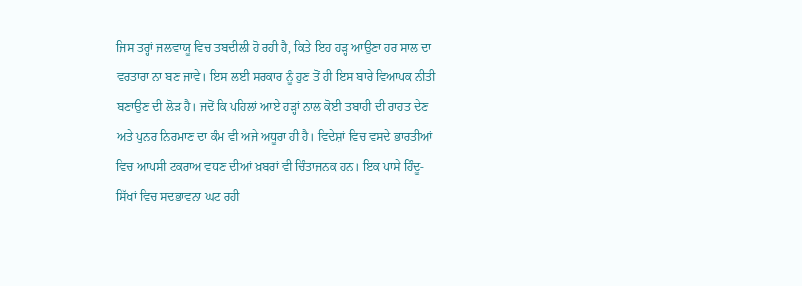ਜਿਸ ਤਰ੍ਹਾਂ ਜਲਵਾਯੂ ਵਿਚ ਤਬਦੀਲੀ ਹੋ ਰਹੀ ਹੈ, ਕਿਤੇ ਇਹ ਹੜ੍ਹ ਆਉਣਾ ਹਰ ਸਾਲ ਦਾ ਵਰਤਾਰਾ ਨਾ ਬਣ ਜਾਵੇ। ਇਸ ਲਈ ਸਰਕਾਰ ਨੂੰ ਹੁਣ ਤੋਂ ਹੀ ਇਸ ਬਾਰੇ ਵਿਆਪਕ ਨੀਤੀ ਬਣਾਉਣ ਦੀ ਲੋੜ ਹੈ। ਜਦੋਂ ਕਿ ਪਹਿਲਾਂ ਆਏ ਹੜ੍ਹਾਂ ਨਾਲ ਕੋਈ ਤਬਾਹੀ ਦੀ ਰਾਹਤ ਦੇਣ ਅਤੇ ਪੁਨਰ ਨਿਰਮਾਣ ਦਾ ਕੰਮ ਵੀ ਅਜੇ ਅਧੂਰਾ ਹੀ ਹੈ। ਵਿਦੇਸ਼ਾਂ ਵਿਚ ਵਸਦੇ ਭਾਰਤੀਆਂ ਵਿਚ ਆਪਸੀ ਟਕਰਾਅ ਵਧਣ ਦੀਆਂ ਖ਼ਬਰਾਂ ਵੀ ਚਿੰਤਾਜਨਕ ਹਨ। ਇਕ ਪਾਸੇ ਹਿੰਦੂ-ਸਿੱਖਾਂ ਵਿਚ ਸਦਭਾਵਨਾ ਘਟ ਰਹੀ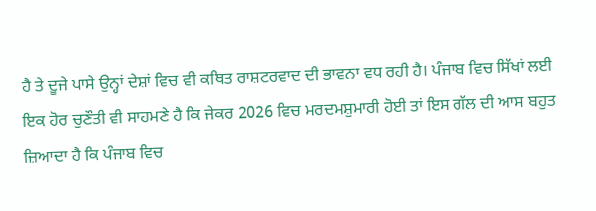ਹੈ ਤੇ ਦੂਜੇ ਪਾਸੇ ਉਨ੍ਹਾਂ ਦੇਸ਼ਾਂ ਵਿਚ ਵੀ ਕਥਿਤ ਰਾਸ਼ਟਰਵਾਦ ਦੀ ਭਾਵਨਾ ਵਧ ਰਹੀ ਹੈ। ਪੰਜਾਬ ਵਿਚ ਸਿੱਖਾਂ ਲਈ ਇਕ ਹੋਰ ਚੁਣੌਤੀ ਵੀ ਸਾਹਮਣੇ ਹੈ ਕਿ ਜੇਕਰ 2026 ਵਿਚ ਮਰਦਮਸ਼ੁਮਾਰੀ ਹੋਈ ਤਾਂ ਇਸ ਗੱਲ ਦੀ ਆਸ ਬਹੁਤ ਜ਼ਿਆਦਾ ਹੈ ਕਿ ਪੰਜਾਬ ਵਿਚ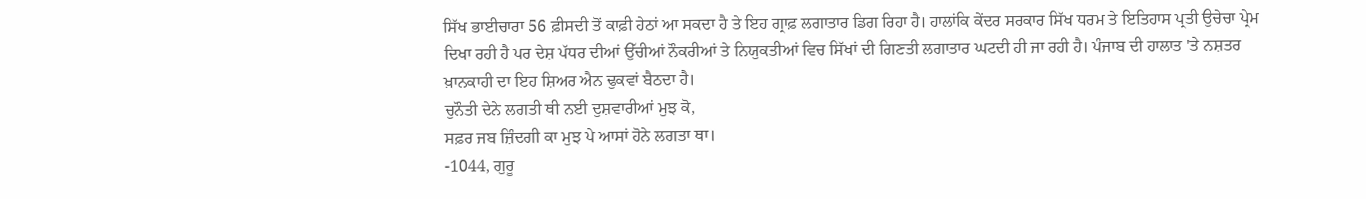ਸਿੱਖ ਭਾਈਚਾਰਾ 56 ਫ਼ੀਸਦੀ ਤੋਂ ਕਾਫ਼ੀ ਹੇਠਾਂ ਆ ਸਕਦਾ ਹੈ ਤੇ ਇਹ ਗ੍ਰਾਫ਼ ਲਗਾਤਾਰ ਡਿਗ ਰਿਹਾ ਹੈ। ਹਾਲਾਂਕਿ ਕੇਂਦਰ ਸਰਕਾਰ ਸਿੱਖ ਧਰਮ ਤੇ ਇਤਿਹਾਸ ਪ੍ਰਤੀ ਉਚੇਚਾ ਪ੍ਰੇਮ ਦਿਖਾ ਰਹੀ ਹੈ ਪਰ ਦੇਸ਼ ਪੱਧਰ ਦੀਆਂ ਉੱਚੀਆਂ ਨੌਕਰੀਆਂ ਤੇ ਨਿਯੁਕਤੀਆਂ ਵਿਚ ਸਿੱਖਾਂ ਦੀ ਗਿਣਤੀ ਲਗਾਤਾਰ ਘਟਦੀ ਹੀ ਜਾ ਰਹੀ ਹੈ। ਪੰਜਾਬ ਦੀ ਹਾਲਾਤ 'ਤੇ ਨਸ਼ਤਰ ਖ਼ਾਨਕਾਹੀ ਦਾ ਇਹ ਸ਼ਿਅਰ ਐਨ ਢੁਕਵਾਂ ਬੈਠਦਾ ਹੈ।
ਚੁਨੌਤੀ ਦੇਨੇ ਲਗਤੀ ਥੀ ਨਈ ਦੁਸ਼ਵਾਰੀਆਂ ਮੁਝ ਕੋ,
ਸਫ਼ਰ ਜਬ ਜ਼ਿੰਦਗੀ ਕਾ ਮੁਝ ਪੇ ਆਸਾਂ ਹੋਨੇ ਲਗਤਾ ਥਾ।
-1044, ਗੁਰੂ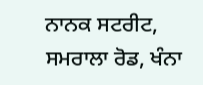ਨਾਨਕ ਸਟਰੀਟ, ਸਮਰਾਲਾ ਰੋਡ, ਖੰਨਾ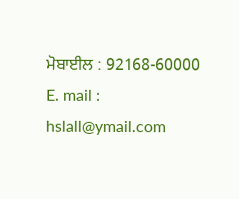ਮੋਬਾਈਲ : 92168-60000
E. mail : hslall@ymail.com